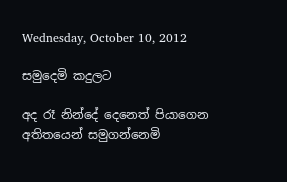Wednesday, October 10, 2012

සමුදෙමි කදුලට

අද රෑ නින්දේ දෙනෙත් පියාගෙන
අතිතයෙන් සමුගන්නෙමි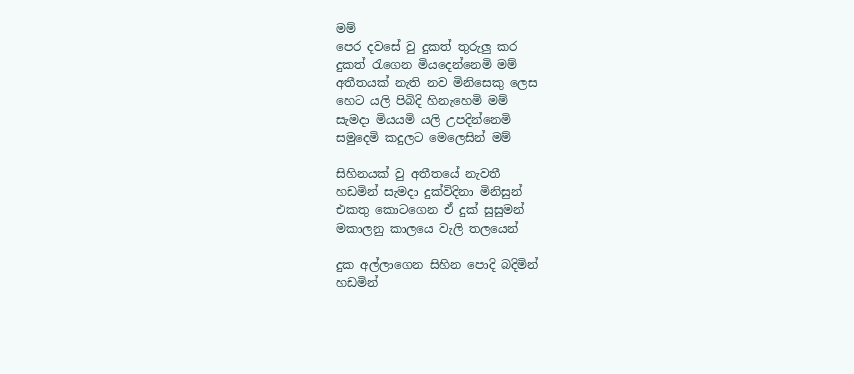මම්
පෙර දවසේ වු දුකත් තුරුලු කර
දුකත් රැගෙන මියදෙන්නෙමි මම්
අතීතයක් නැති නව මිනිසෙකු ලෙස
හෙට යලි පිබිදි හිනැහෙමි මම්
සැමදා මියයමි යලි උපදින්නෙමි
සමුදෙමි කදුලට මෙලෙසින් මම්

සිහිනයක් වු අතීතයේ නැවතී
හඩමින් සැමදා දුක්විදිනා මිනිසුන්
එකතු කොටගෙන ඒ දුක් සුසුමන්
මකාලනු කාලයෙ වැලි තලයෙන්

දුක අල්ලාගෙන සිහින පොදි බදිමින්
හඩමින්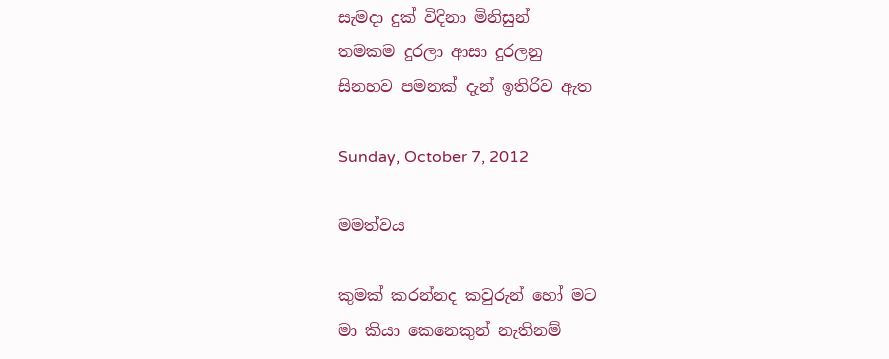සැමදා දුක් විදිනා මිනිසුන්
තමකම දුරලා ආසා දුරලනු
සිනහව පමනක් දැන් ඉතිරිව ඇත

Sunday, October 7, 2012

මමත්වය

කුමක් කරන්නද කවුරුන් හෝ මට
මා කියා කෙනෙකුන් නැතිනම්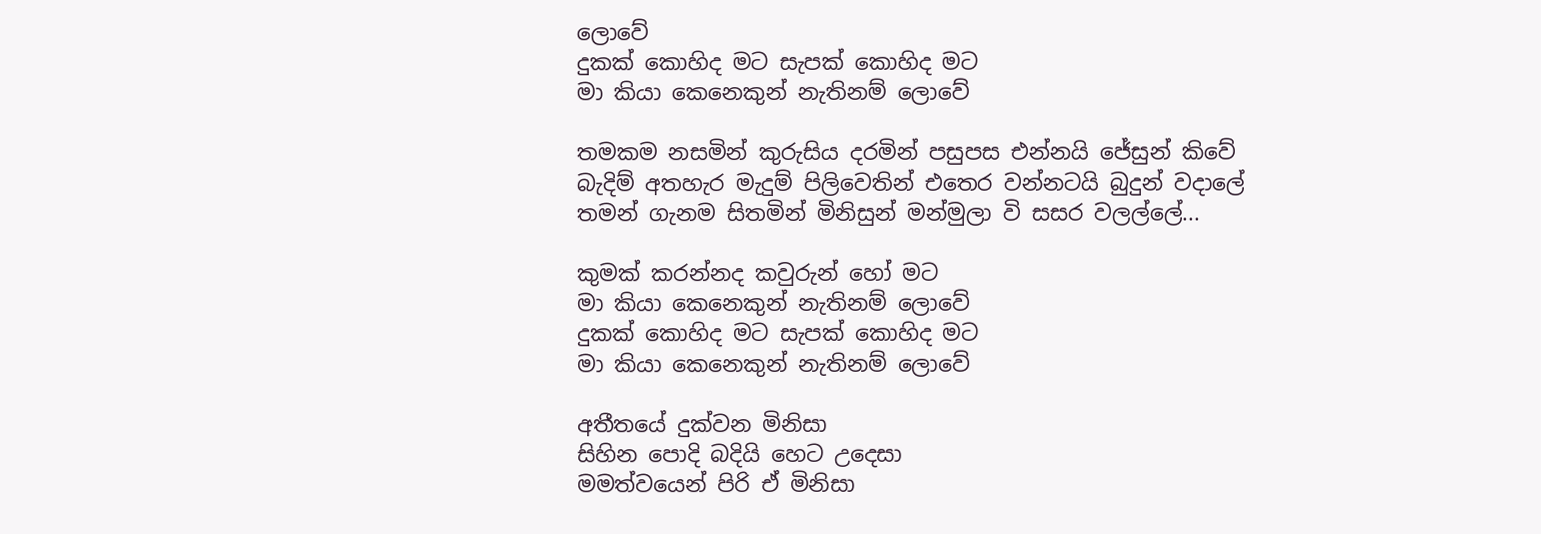ලොවේ
දුකක් කොහිද මට සැපක් කොහිද මට
මා කියා කෙනෙකුන් නැතිනම් ලොවේ

තමකම නසමින් කුරුසිය දරමින් පසුපස එන්නයි ජේසුන් කිවේ
බැදිම් අතහැර මැදුම් පිලිවෙතින් එතෙර වන්නටයි බුදුන් වදාලේ
තමන් ගැනම සිතමින් මිනිසුන් මන්මුලා වි සසර වලල්ලේ...

කුමක් කරන්නද කවුරුන් හෝ මට
මා කියා කෙනෙකුන් නැතිනම් ලොවේ
දුකක් කොහිද මට සැපක් කොහිද මට
මා කියා කෙනෙකුන් නැතිනම් ලොවේ

අතීතයේ දුක්වන මිනිසා
සිහින පොදි බදියි හෙට උදෙසා
මමත්වයෙන් පිරි ඒ මිනිසා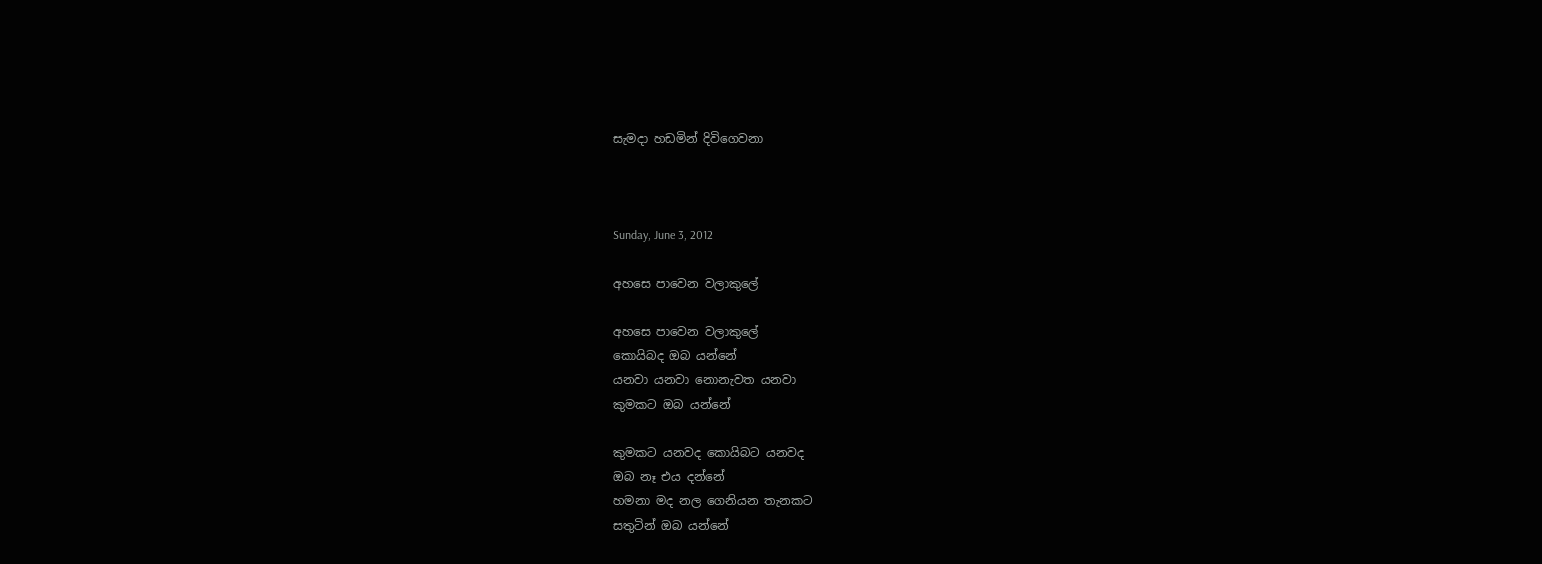සැමදා හඩමින් දිවිගෙවනා



Sunday, June 3, 2012

අහසෙ පාවෙන වලාකුලේ

අහසෙ පාවෙන වලාකුලේ
කොයිබද ඔබ යන්නේ
යනවා යනවා නොනැවත යනවා
කුමකට ඔබ යන්නේ

කුමකට යනවද කොයිබට යනවද
ඔබ නෑ එය දන්නේ
හමනා මද නල ගෙනියන තැනකට
සතුටින් ඔබ යන්නේ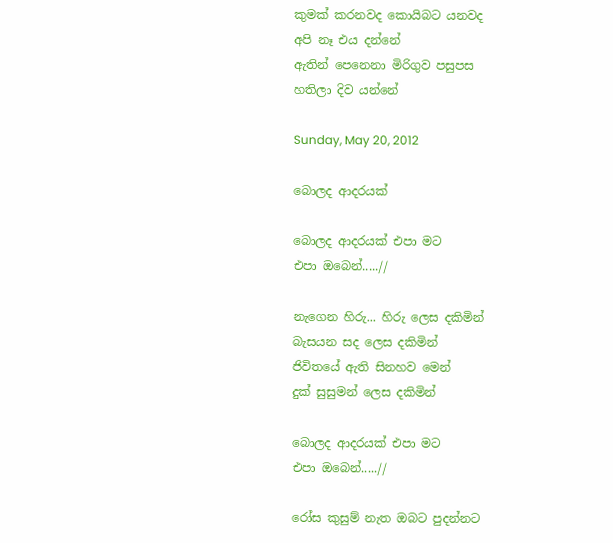කුමක් කරනවද කොයිබට යනවද
අපි නෑ එය දන්නේ
ඇතින් පෙනෙනා මිරිගුව පසුපස
හතිලා දිව යන්නේ

Sunday, May 20, 2012

බොලද ආදරයක්

බොලද ආදරයක් එපා මට
එපා ඔබෙන්.....//

නැගෙන හිරු... හිරු ලෙස දකිමින්
බැසයන සද ලෙස දකිමින්
ජිවිතයේ ඇති සිනහව මෙන්
දුක් සුසුමන් ලෙස දකිමින්

බොලද ආදරයක් එපා මට
එපා ඔබෙන්.....//

රෝස කුසුම් නැත ඔබට පුදන්නට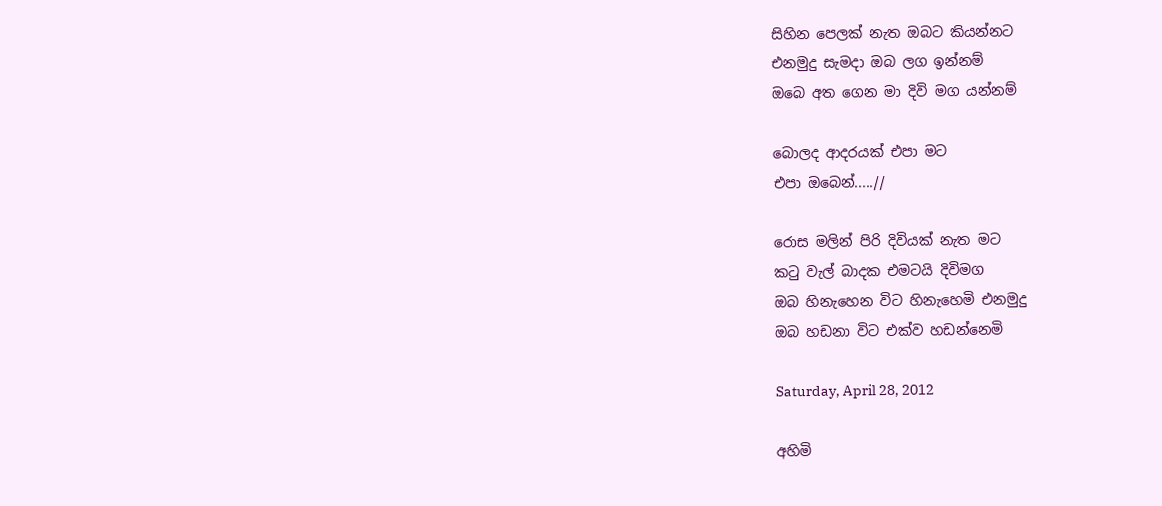සිහින පෙලක් නැත ඔබට කියන්නට
එනමුදු සැමදා ඔබ ලග ඉන්නම්
ඔබෙ අත ගෙන මා දිවි මග යන්නම්

බොලද ආදරයක් එපා මට
එපා ඔබෙන්.....//

රොස මලින් පිරි දිවියක් නැත මට
කටු වැල් බාදක එමටයි දිවිමග
ඔබ හිනැහෙන විට හිනැහෙමි එනමුදු
ඔබ හඩනා විට එක්ව හඩන්නෙමි

Saturday, April 28, 2012

අහිමි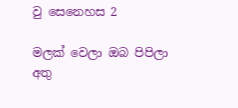වු සෙනෙහස 2

මලක් වෙලා ඔබ පිපිලා අතු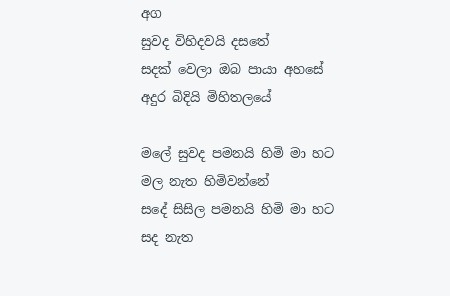අග
සුවද විහිදවයි දසතේ
සදක් වෙලා ඔබ පායා අහසේ
අදුර බිදියි මිහිතලයේ

මලේ සුවද පමනයි හිමි මා හට
මල නැත හිමිවන්නේ
සදේ සිසිල පමනයි හිමි මා හට
සද නැත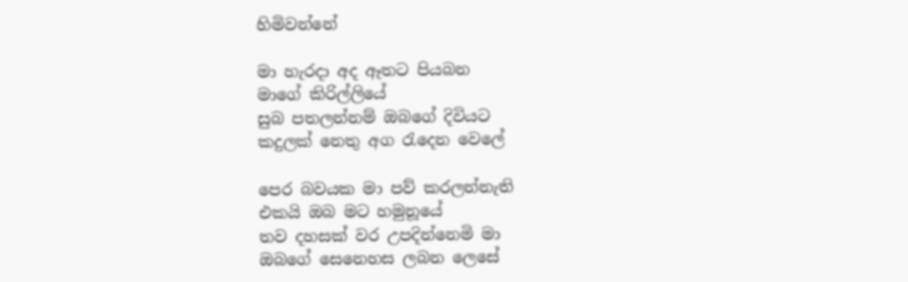හිමිවන්නේ

මා හැරදා අද ඈතට පියබන
මාගේ කිරිල්ලියේ
සුබ පතලන්නම් ඔබගේ දිවියට
කදුලක් නෙතු අග රැදෙන වෙලේ

පෙර බවයක මා පව් කරලන්නැති
එකයි ඔබ මට හමුනූයේ
තව දහසක් වර උපදින්නෙමි මා
ඔබගේ සෙනෙහස ලබන ලෙසේ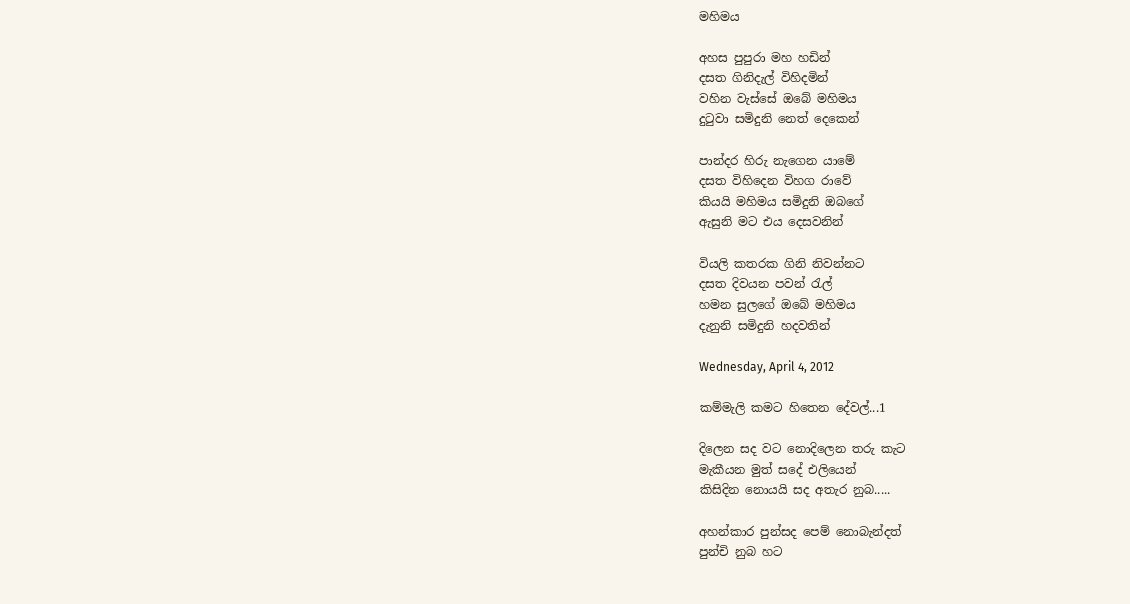මහිමය

අහස පුපුරා මහ හඩින්
දසත ගිනිදැල් විහිදමින්
වහින වැස්සේ ඔබේ මහිමය
දුටුවා සමිදුනි නෙත් දෙකෙන්

පාන්දර හිරු නැගෙන යාමේ
දසත විහිදෙන විහග රාවේ
කියයි මහිමය සමිදුනි ඔබගේ
ඇසුනි මට එය දෙසවනින්

වියලි කතරක ගිනි නිවන්නට
දසත දිවයන පවන් රැල්
හමන සුලගේ ඔබේ මහිමය
දැනුනි සමිදුනි හදවතින්

Wednesday, April 4, 2012

කම්මැලි කමට හිතෙන දේවල්...1

දිලෙන සද වට නොදිලෙන තරු කැට
මැකීයන මුත් සදේ එලියෙන්
කිසිදින නොයයි සද අතැර නුබ.....

අහන්කාර පුන්සද පෙම් නොබැන්දත්
පුන්චි නුබ හට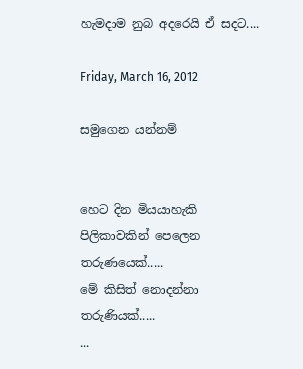හැමදාම නුබ අදරෙයි ඒ සදට....

Friday, March 16, 2012

සමුගෙන යන්නම්


හෙට දින මියයාහැකි පිලිකාවකින් පෙලෙන තරුණයෙක්.....
මේ කිසිත් නොදන්නා තරුණියක්.....
...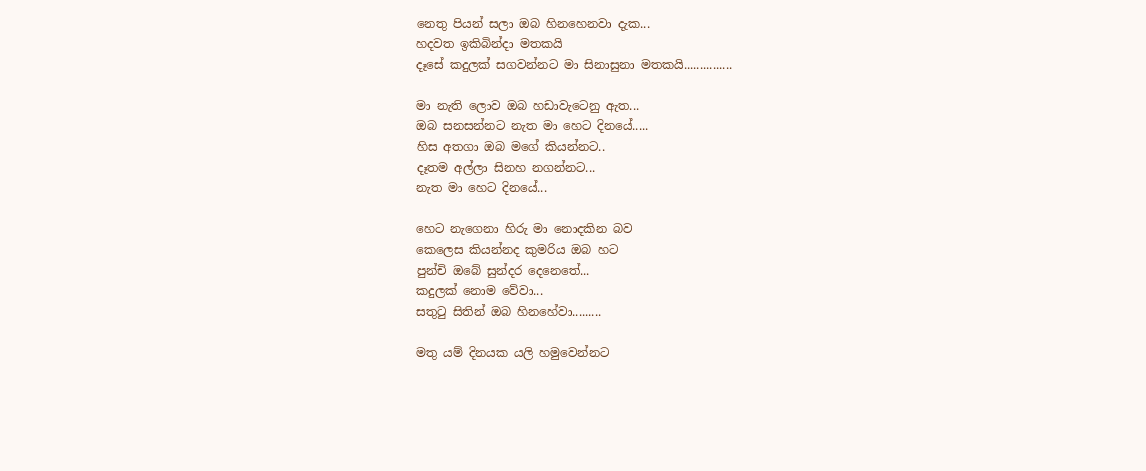නෙතු පියන් සලා ඔබ හිනහෙනවා දැක...
හදවත ඉකිබින්දා මතකයි
දෑසේ කදුලක් සගවන්නට මා සිනාසුනා මතකයි...............

මා නැති ලොව ඔබ හඩාවැටෙනු ඇත...
ඔබ සනසන්නට නැත මා හෙට දිනයේ.....
හිස අතගා ඔබ මගේ කියන්නට..
දෑතම අල්ලා සිනහ නගන්නට...
නැත මා හෙට දිනයේ...

හෙට නැගෙනා හිරු මා නොදකින බව
කෙලෙස කියන්නද කුමරිය ඔබ හට
පුන්චි ඔබේ සුන්දර දෙනෙතේ...
කදුලක් නොම වේවා...
සතුටු සිතින් ඔබ හිනහේවා.........

මතු යම් දිනයක යලි හමුවෙන්නට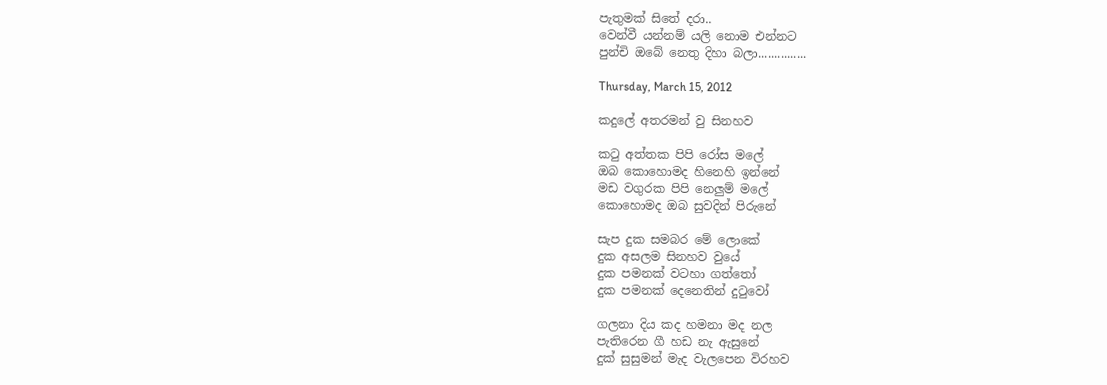පැතුමක් සිතේ දරා..
වෙන්වී යන්නම් යලි නොම එන්නට
පුන්චි ඔබේ නෙතු දිහා බලා...............

Thursday, March 15, 2012

කදුලේ අතරමන් වු සිනහව

කටු අත්තක පිපි රෝස මලේ
ඔබ කොහොමද හිනෙහි ඉන්නේ
මඩ වගුරක පිපි නෙලුම් මලේ
කොහොමද ඔබ සුවදින් පිරුනේ

සැප දුක සමබර මේ ලොකේ
දුක අසලම සිනහව වුයේ
දුක පමනක් වටහා ගත්තෝ
දුක පමනක් දෙනෙතින් දුටුවෝ

ගලනා දිය කද හමනා මද නල
පැතිරෙන ගී හඩ නැ ඇසුනේ
දුක් සුසුමන් මැද වැලපෙන විරහව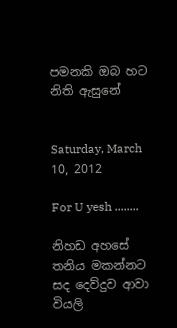පමනකි ඔබ හට නිති ඇසුනේ


Saturday, March 10, 2012

For U yesh ........

නිහඩ අහසේ තනිය මකන්නට සද දෙව්දුව ආවා
වියලි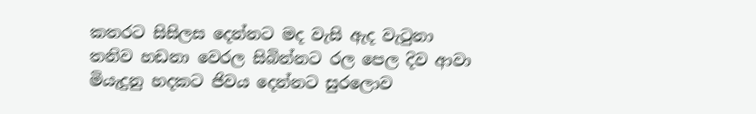කතරට සිසිලස දෙන්නට මද වැසි ඇද වැටුනා
තනිව හඩනා වෙරල සිබින්නට රල පෙල දිව ආවා
මියැදුනු හදකට ජිවය දෙන්නට සුරලොව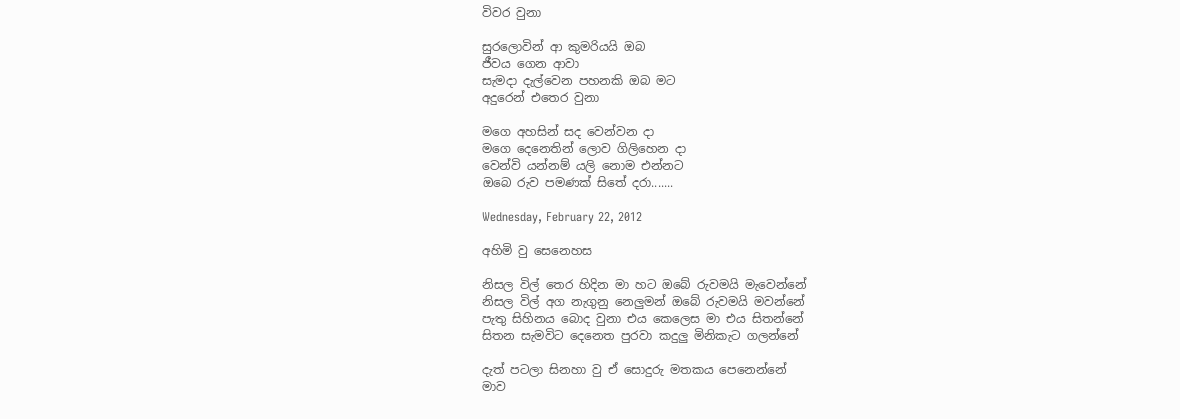විවර වුනා

සුරලොවින් ආ කුමරියයි ඔබ
ජීවය ගෙන ආවා
සැමදා දැල්වෙන පහනකි ඔබ මට
අදුරෙන් එතෙර වුනා

මගෙ අහසින් සද වෙන්වන දා
මගෙ දෙනෙතින් ලොව ගිලිහෙන දා
වෙන්වි යන්නම් යලි නොම එන්නට
ඔබෙ රුව පමණක් සිතේ දරා.......

Wednesday, February 22, 2012

අහිමි වු සෙනෙහස

නිසල විල් තෙර හිදින මා හට ඔබේ රුවමයි මැවෙන්නේ
නිසල විල් අග නැගුනු නෙලුමන් ඔබේ රුවමයි මවන්නේ
පැතු සිහිනය බොද වුනා එය කෙලෙස මා එය සිතන්නේ
සිතන සැමවිට දෙනෙත පුරවා කදුලු මිනිකැට ගලන්නේ

දැත් පටලා සිනහා වු ඒ සොදුරු මතකය පෙනෙන්නේ
මාව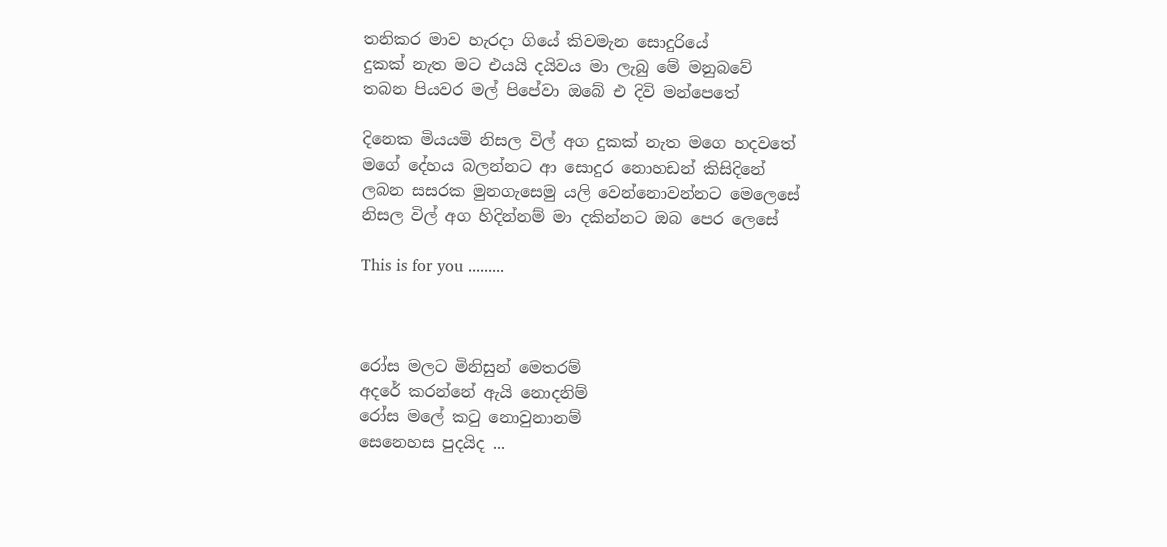තනිකර මාව හැරදා ගියේ කිවමැන සොදුරියේ
දුකක් නැත මට එයයි දයිවය මා ලැබු මේ මනුබවේ
තබන පියවර මල් පිපේවා ඔබේ එ දිවි මන්පෙතේ

දිනෙක මියයමි නිසල විල් අග දුකක් නැත මගෙ හදවතේ
මගේ දේහය බලන්නට ආ සොදුර නොහඩන් කිසිදිනේ
ලබන සසරක මුනගැසෙමු යලි වෙන්නොවන්නට මෙලෙසේ
නිසල විල් අග හිදින්නම් මා දකින්නට ඔබ පෙර ලෙසේ

This is for you .........



රෝස මලට මිනිසුන් මෙතරම්
අදරේ කරන්නේ ඇයි නොදනිම්
රෝස මලේ කටු නොවුනානම්
සෙනෙහස පුදයිද ...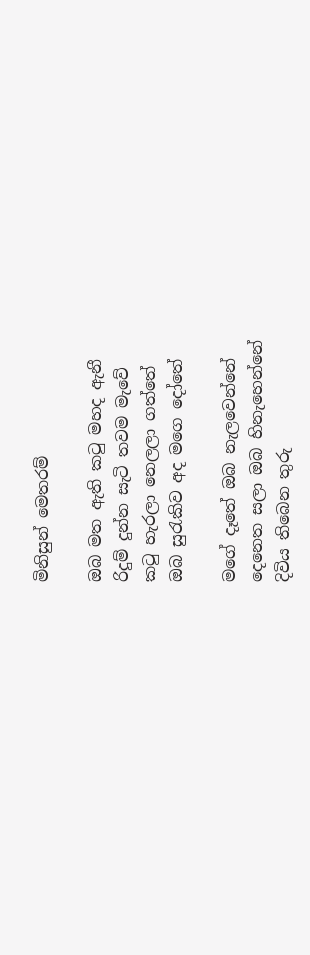මිනිසුන් මෙතරම්

ඔබ මත ඇති කටු මහද ඇනී
රිදුම් දුන්න සැටි තවම මැවේ
කටු හැරලා නෙලලා ගත්තේ
ඔබ සුරැකිව අද මගෙ දෝතේ

මගේ දෑතේ ඔබ නැලවෙන්නේ
දෙනෙත සලා ඔබ හිනැහෙන්නේ
දිවිය තිබෙන තුරු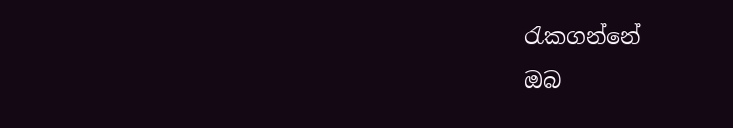රැකගන්නේ
ඔබ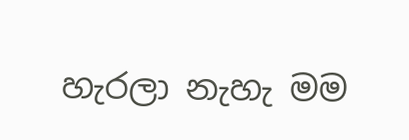හැරලා නැහැ මම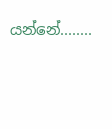යන්නේ........